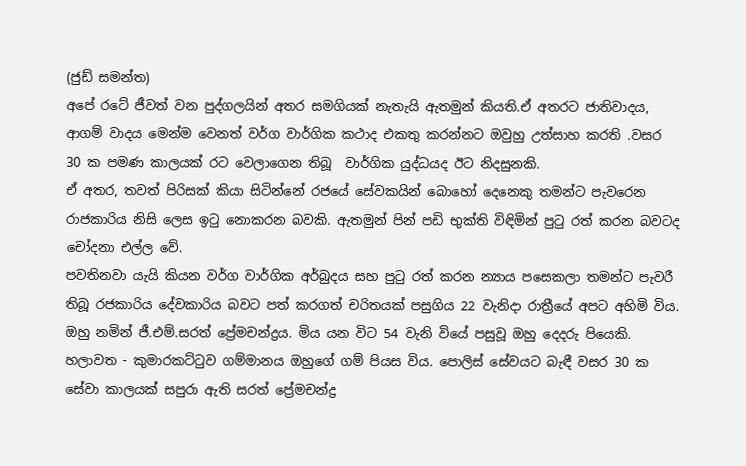(ජුඩ් සමන්ත)
අපේ රටේ ජීවත් වන පුද්ගලයින් අතර සමගියක් නැතැයි ඇතමුන් කියති.ඒ අතරට ජාතිවාදය, ආගම් වාදය මෙන්ම වෙනත් වර්ග වාර්ගික කථාද එකතු කරන්නට ඔවුහු උත්සාහ කරති .වසර 30 ක පමණ කාලයක් රට වෙලාගෙන තිබූ  වාර්ගික යුද්ධයද ඊට නිදසුනකි.
ඒ අතර, තවත් පිරිසක් කියා සිටින්නේ රජයේ සේවකයින් බොහෝ දෙනෙකු තමන්ට පැවරෙන රාජකාරිය නිසි ලෙස ඉටු නොකරන බවකි. ඇතමුන් පින් පඩි භුක්ති විඳිමින් පුටු රත් කරන බවටද චෝදනා එල්ල වේ.
පවතිනවා යැයි කියන වර්ග වාර්ගික අර්බුදය සහ පුටු රත් කරන න්‍යාය පසෙකලා තමන්ට පැවරී තිබූ රජකාරිය දේවකාරිය බවට පත් කරගත් චරිතයක් පසුගිය 22 වැනිදා රාත්‍රීයේ අපට අහිමි විය.
ඔහු නමින් ජී.එම්.සරත් ප්‍රේමචන්ද්‍රය. මිය යන විට 54 වැනි වියේ පසුවූ ඔහු දෙදරු පියෙකි. හලාවත - කුමාරකට්ටුව ගම්මානය ඔහුගේ ගම් පියස විය. පොලිස් සේවයට බැඳී වසර 30 ක සේවා කාලයක් සපුරා ඇති සරත් ප්‍රේමචන්ද්‍ර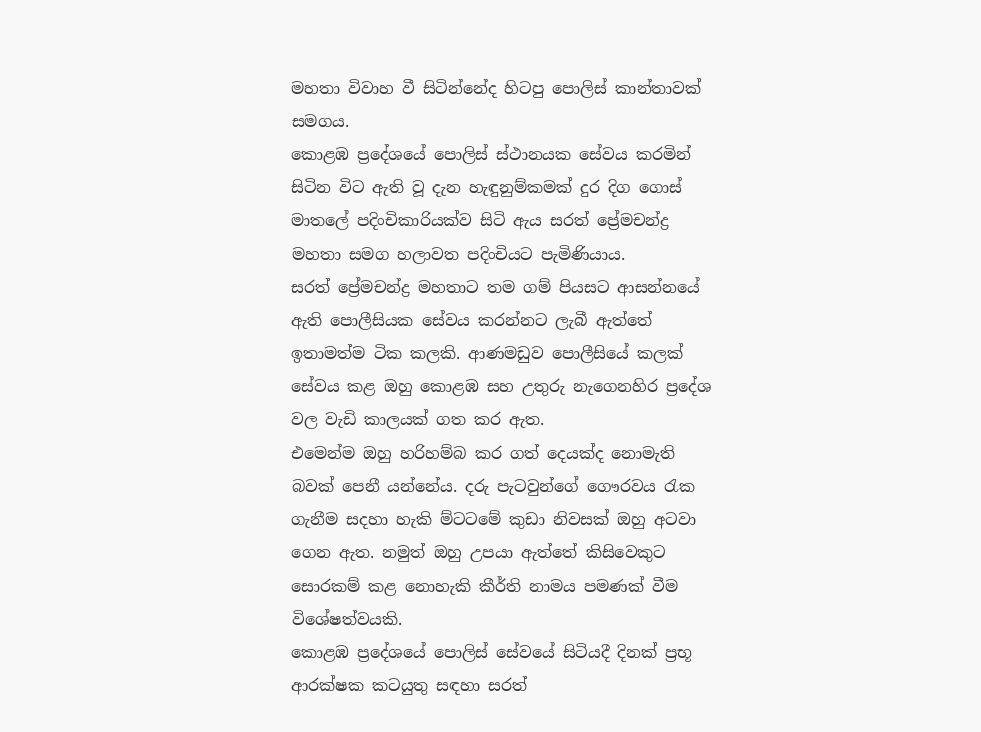මහතා විවාහ වී සිටින්නේද හිටපු පොලිස් කාන්තාවක් සමගය.
කොළඹ ප්‍රදේශයේ පොලිස් ස්ථානයක සේවය කරමින් සිටින විට ඇති වූ දැන හැඳුනුම්කමක් දුර දිග ගොස් මාතලේ පදිංචිකාරියක්ව සිටි ඇය සරත් ප්‍රේමචන්ද්‍ර මහතා සමග හලාවත පදිංචියට පැමිණියාය.
සරත් ප්‍රේමචන්ද්‍ර මහතාට තම ගම් පියසට ආසන්නයේ ඇති පොලීසියක සේවය කරන්නට ලැබී ඇත්තේ ඉතාමත්ම ටික කලකි. ආණමඩුව පොලීසියේ කලක් සේවය කළ ඔහු කොළඹ සහ උතුරු නැගෙනහිර ප්‍රදේශ වල වැඩි කාලයක් ගත කර ඇත.
එමෙන්ම ඔහු හරිහම්බ කර ගත් දෙයක්ද නොමැති බවක් පෙනී යන්නේය. දරු පැටවුන්ගේ ගෞරවය රැක ගැනීම සදහා හැකි ම්ටටමේ කුඩා නිවසක් ඔහු අටවා ගෙන ඇත. නමුත් ඔහු උපයා ඇත්තේ කිසිවෙකුට සොරකම් කළ නොහැකි කීර්ති නාමය පමණක් වීම විශේෂත්වයකි.
කොළඹ ප්‍රදේශයේ පොලිස් සේවයේ සිටියදී දිනක් ප්‍රභූ ආරක්ෂක කටයුතු සඳහා සරත්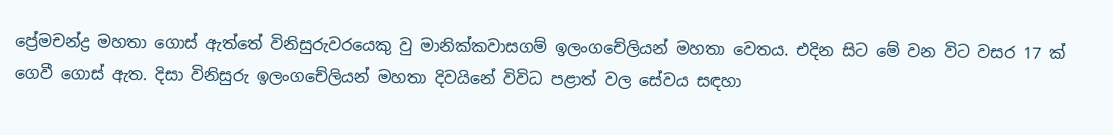ප්‍රේමචන්ද්‍ර මහතා ගොස් ඇත්තේ විනිසුරුවරයෙකු වු මානික්කවාසගම් ඉලංගචේලියන් මහතා වෙතය. එදින සිට මේ වන විට වසර 17 ක් ගෙවී ගොස් ඇත. දිසා විනිසුරු ඉලංගචේලියන් මහතා දිවයිනේ විවිධ පළාත් වල සේවය සඳහා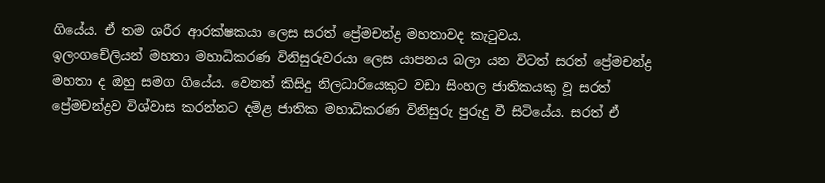ගියේය. ඒ තම ශරීර ආරක්ෂකයා ලෙස සරත් ප්‍රේමචන්ද්‍ර මහතාවද කැටුවය.
ඉලංගචේලියන් මහතා මහාධිකරණ විනිසුරුවරයා ලෙස යාපනය බලා යන විටත් සරත් ප්‍රේමචන්ද්‍ර මහතා ද ඔහු සමග ගියේය. වෙනත් කිසිදු නිලධාරියෙකුට වඩා සිංහල ජාතිකයකු වූ සරත් ප්‍රේමචන්ද්‍රව විශ්වාස කරන්නට දමිළ ජාතික මහාධිකරණ විනිසුරු පුරුදු වී සිටියේය. සරත් ඒ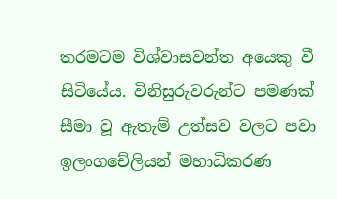තරමටම විශ්වාසවන්ත අයෙකු වී සිටියේය. විනිසුරුවරුන්ට පමණක් සීමා වූ ඇතැම් උත්සව වලට පවා ඉලංගචේලියන් මහාධිකරණ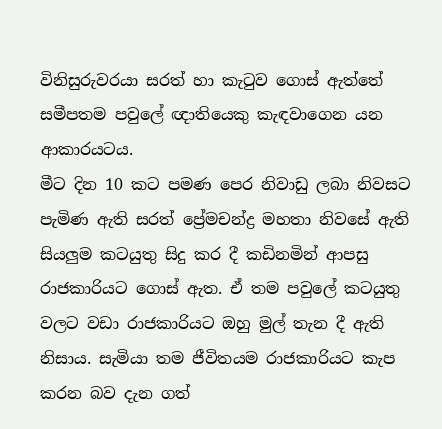විනිසුරුවරයා සරත් හා කැටුව ගොස් ඇත්තේ සමීපතම පවුලේ ඥාතියෙකු කැඳවාගෙන යන ආකාරයටය.
මීට දින 10 කට පමණ පෙර නිවාඩු ලබා නිවසට පැමිණ ඇති සරත් ප්‍රේමචන්ද්‍ර මහතා නිවසේ ඇති සියලුම කටයුතු සිදු කර දී කඩිනමින් ආපසු රාජකාරියට ගොස් ඇත. ඒ තම පවුලේ කටයුතු වලට වඩා රාජකාරියට ඔහු මුල් තැන දී ඇති නිසාය. සැමියා තම ජීවිතයම රාජකාරියට කැප කරන බව දැන ගත්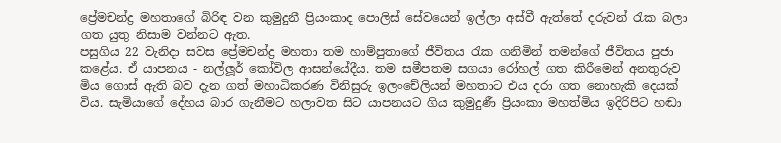ප්‍රේමචන්ද්‍ර මහතාගේ බිරිඳ වන කුමුදුනී ප්‍රියංකාද පොලිස් සේවයෙන් ඉල්ලා අස්වී ඇත්තේ දරුවන් රැක බලා ගත යුතු නිසාම වන්නට ඇත.
පසුගිය 22 වැනිදා සවස ප්‍රේමචන්ද්‍ර මහතා තම හාම්පුතාගේ ජීවිතය රැක ගනිමින් තමන්ගේ ජීවිතය පුජා කළේය. ඒ යාපනය - නල්ලූර් කෝවිල ආසන්යේදීය. තම සමීපතම සගයා රෝහල් ගත කිරීමෙන් අනතුරුව මිය ගොස් ඇති බව දැන ගත් මහාධිකරණ විනිසුරු ඉලංචේලියන් මහතාට එය දරා ගත නොහැකි දෙයක් විය. සැමියාගේ දේහය බාර ගැනීමට හලාවත සිට යාපනයට ගිය කුමුදුණී ප්‍රියංකා මහත්මිය ඉදිරිපිට හඬා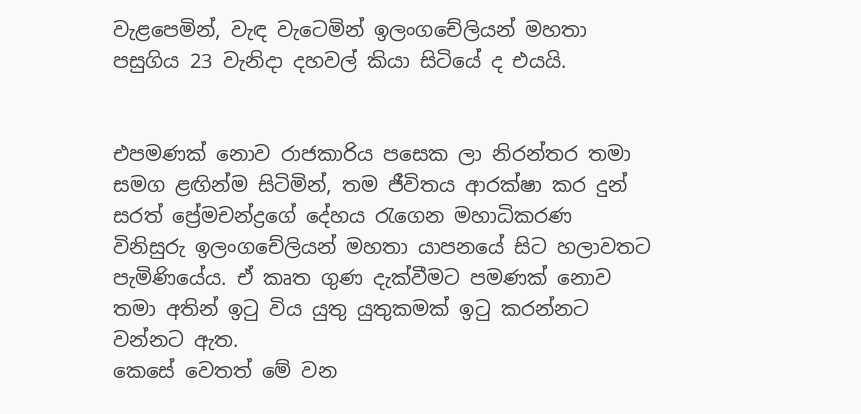වැළපෙමින්, වැඳ වැටෙමින් ඉලංගචේලියන් මහතා පසුගිය 23 වැනිදා දහවල් කියා සිටියේ ද එයයි.


එපමණක් නොව රාජකාරිය පසෙක ලා නිරන්තර තමා සමග ළඟින්ම සිටිමින්, තම ජීවිතය ආරක්ෂා කර දුන් සරත් ප්‍රේමචන්ද්‍රගේ දේහය රැගෙන මහාධිකරණ විනිසුරු ඉලංගචේලියන් මහතා යාපනයේ සිට හලාවතට පැමිණියේය. ඒ කෘත ගුණ දැක්වීමට පමණක් නොව තමා අතින් ඉටු විය යුතු යුතුකමක් ඉටු කරන්නට වන්නට ඇත.
කෙසේ වෙතත් මේ වන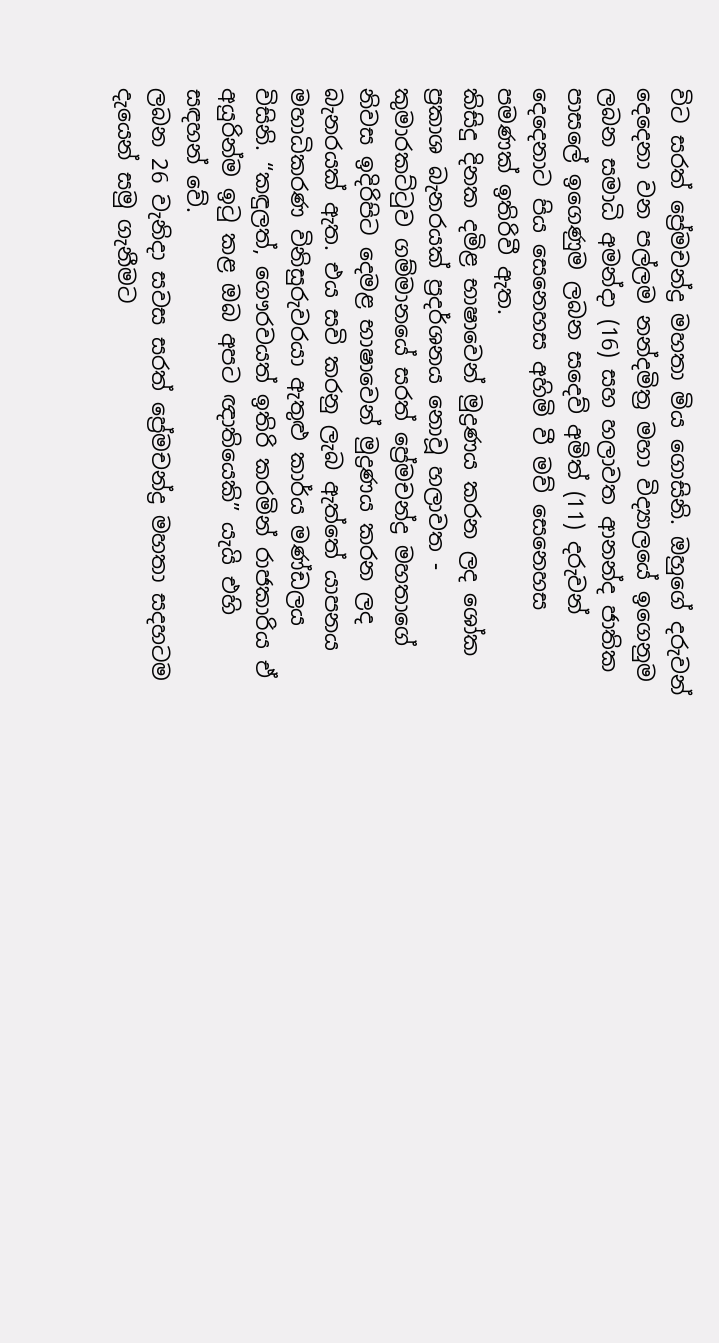විට සරත් ප්‍රේමචන්ද්‍ර මහතා මිය ගොසිනි. ඔහුගේ දරුවන් දෙදෙනා වන පල්ලම නන්දමිත්‍ර මහා විද්‍යාලයේ ඉගෙනුම ලබන සමාධි අමන්දා (16) සහ හලාවත ආනන්ද ජාතික පාසලේ ඉගෙණුම ලබන සදෙව් අමිත් (11) දරුවන් දෙදෙනාට පිය සෙනෙහස අහිමි වී මව් සෙනෙහස පමණක් ඉතිරිවී ඇත.
කිසිදු දිනක දමිළ භාෂාවෙන් මුද්‍රණය කරන ලද ශෝක ප්‍රකාශ බැනරයක් ප්‍රදර්ශනය නොවූ හලාවත - කුමාරකට්ටුව ගම්මානයේ සරත් ප්‍රේමචන්ද්‍ර මහතාගේ නිවස ඉදිරිපිට දෙමළ භාෂාවෙන් මුද්‍රණය කරන ලද බැනරයක් ඇත. එය සවි කරනු ලැබ ඇත්තේ යාපනය මහාධිකරණ විනිසුරුවරයා ඇතුළු කාර්ය මණ්ඩලය විසිනි. “කඳුලත්, ගෞරවයත් ඉතිරි කරමින් රාජකාරිය ඒ අයුරින්ම ඉටු කළ ඔබ අපට ඥාතියෙකි” යැයි එහි සඳහන් වේ.
ලබන 26 වැනිදා සවස සරත් ප්‍රේමචන්ද්‍ර මහතා සදහටම දැයෙන් සමු ගැනීමට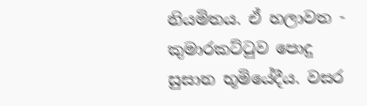නියමිතය. ඒ හලාවත - කුමාරකට්ටුව පොදු සුසාන භූමියේදීය. වසර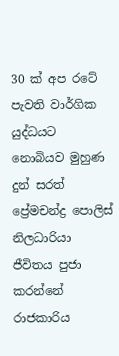30 ක් අප රටේ පැවති වාර්ගික යුද්ධයට නොබියව මුහුණ දුන් සරත් ප්‍රේමචන්ද්‍ර පොලිස් නිලධාරියා ජීවිතය පුජා කරන්නේ රාජකාරිය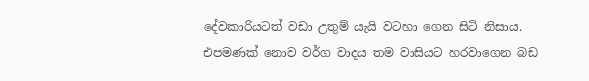දේවකාරියටත් වඩා උතුම් යැයි වටහා ගෙන සිටි නිසාය. එපමණක් නොව වර්ග වාදය තම වාසියට හරවාගෙන බඩ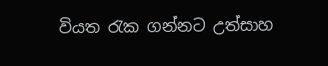වියත රැක ගන්නට උත්සාහ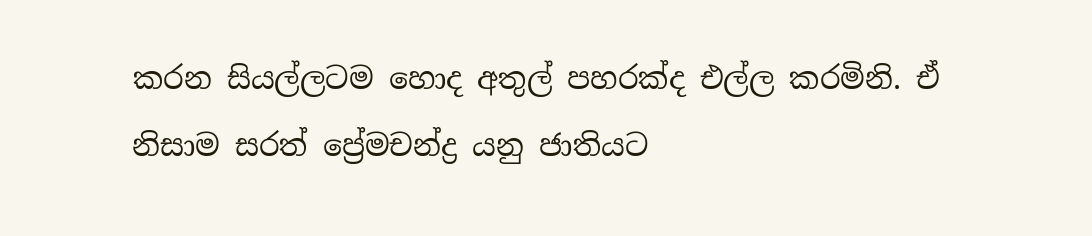කරන සියල්ලටම හොද අතුල් පහරක්ද එල්ල කරමිනි. ඒ නිසාම සරත් ප්‍රේමචන්ද්‍ර යනු ජාතියට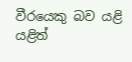වීරයෙකු බව යළි යළිත්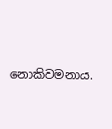නොකිවමනාය.